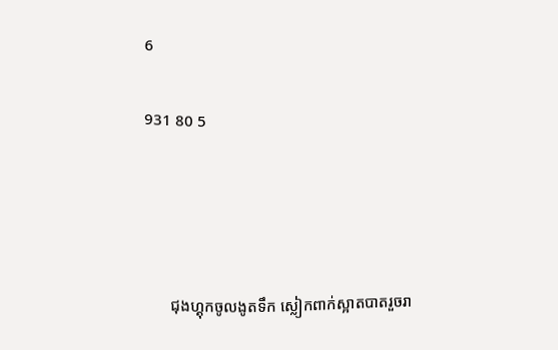6

931 80 5




       ជុងហ្គុកចូលងូតទឹក ស្លៀកពាក់ស្អាតបាតរួចរា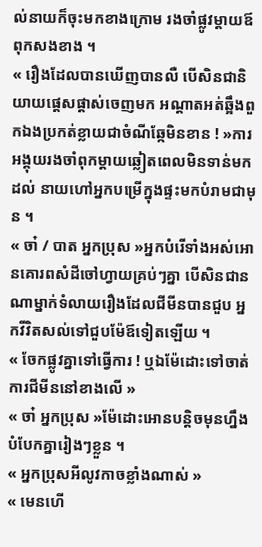ល់នាយក៏ចុះមកខាងក្រោម រងចាំផ្លូវម្ដាយឪពុកសងខាង ។
« រឿងដែលបានឃេីញបានលឺ បេីសិនជានិយាយផ្ដេសផ្ដាស់ចេញមក អណ្ដាតអត់ឆ្អឹងពួកឯងប្រកត់ខ្លាយជាចំណីឆ្កែមិនខាន ! »ការអង្គុយរងចាំពុកម្ដាយឆ្លៀតពេលមិនទាន់មកដល់ នាយហៅអ្នកបម្រេីក្នុងផ្ទះមកបំរាមជាមុន ។
« ចា៎ / បាត អ្នកប្រុស »អ្នកបំរើទាំងអស់អោនគោរពសំដីចៅហ្វាយគ្រប់ៗគ្នា បើសិនជានណាម្នាក់ទំលាយរឿងដែលជីមីនបានជួប អ្នកវីវិតសល់ទៅជួបម៉ែឪទៀតឡើយ ។
« ចែកផ្លូវគ្នាទៅធ្វេីការ ! ឬឯម៉ែដោះទៅចាត់ការជីមីននៅខាងលេី »
« ចា៎ អ្នកប្រុស »ម៉ែដោះអោនបន្តិចមុនហ្នឹងបំបែកគ្នារៀងៗខ្លួន ។
« អ្នកប្រុសអីលូវកាចខ្លាំងណាស់ »
« មេនហេី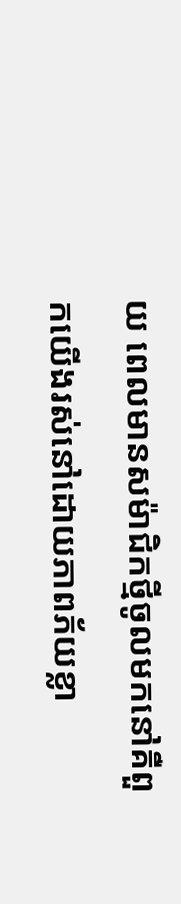យ ពេលមានសម៉ាជិកថ្មីចូលមកនៅគឺពួកយេីងរស់នៅដោយភាពភ័យខ្លា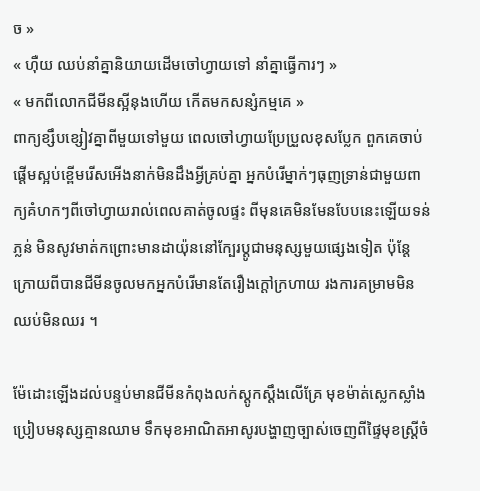ច »
« ហុឺយ ឈប់នាំគ្នានិយាយដេីមចៅហ្វាយទៅ នាំគ្នាធ្វេីការៗ »
« មកពីលោកជីមីនស្អីនុងហេីយ កេីតមកសន្សំកម្មគេ »
ពាក្យខ្សឹបខ្សៀវគ្នាពីមួយទៅមួយ ពេលចៅហ្វាយប្រែប្រួលខុសប្លែក ពួកគេចាប់ផ្ដេីមស្អប់ខ្ពេីមរេីសអេីងនាក់មិនដឹងអ្វីគ្រប់គ្នា អ្នកបំរើម្នាក់ៗធុញទ្រាន់ជាមួយពាក្យគំហកៗពីចៅហ្វាយរាល់ពេលគាត់ចូលផ្ទះ ពីមុនគេមិនមែនបែបនេះឡើយទន់ភ្លន់ មិនសូវមាត់កព្រោះមានដាយ៉ុននៅក្បែរប្ដូជាមនុស្សមួយផ្សេងទៀត ប៉ុន្តែក្រោយពីបានជីមីនចូលមកអ្នកបំរើមានតែរឿងក្ដៅក្រហាយ រងការគម្រាមមិនឈប់មិនឈរ ។

ម៉ែដោះឡេីងដល់បន្ទប់មានជីមីនកំពុងលក់ស្ដូកស្ដឹងលេីគ្រែ មុខម៉ាត់ស្លេកស្លាំងប្រៀបមនុស្សគ្មានឈាម ទឹកមុខអាណិតអាសូរបង្ហាញច្បាស់ចេញពីផ្ទៃមុខស្ត្រីចំ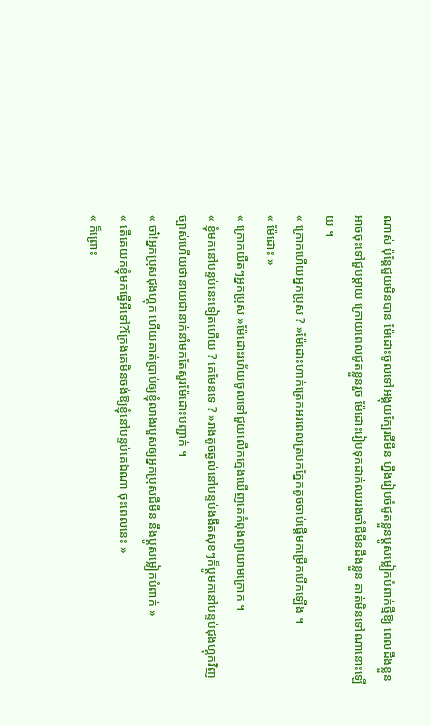ណាស់ ប៉ុន្តែជួយមិនបាន ម៉ែដោះចូលទៅអង្គុយក្បែរជីមីន ហ្នឹងរៀបចំជូតខ្លួនប្ដូសម្លៀកបំពាក់ថ្មីឱ្យ ពេលដឹងខ្លួនអាចចុះទៅជួបម្ដាយ ក្រោយពេលជូតខ្លួនរួច ម៉ែដោះរៀបទុកដាក់ឈររងចាំជីមីនដឹងខ្លួន គាត់មិនទៅណានោះឡេីយ ។
« ក្រោកហេីយអ្នកប្រុស ? »ម៉ែដោះហាក់ត្រេកអរពេលត្របកភ្នែកតូចចាប់ផ្ដេីមកម្រេីកបេីកឡេីង ។
« ម៉ែដោះ »
« ក្រោកយឺតៗអ្នកប្រុស »ម៉ែដោះរហ័យចូលទៅជួយលេីកក្មេងឃេីញគេកំពុងព្យាយាមក្រោក ។
« ខ្ញុំមកនៅបន្ទប់នេះទៀតហេីយ ? គេមែនទេ ? »រាងតូចឆ្ងល់នៅបន្ទប់ងងឹតសុខៗក៏ប្ដូមកនៅបន្ទប់ជុងហ្គុកវិញ ច្បាស់ហើយថានាយជានាក់នាំមកតែសួរម៉ែដោះបញ្ជាក់ ។
« ចា៎!អ្នកប្រុសជុងហ្គុក ហើយគាត់ប្រាប់ឲ្យខ្ញុំលាងរបួសឲ្យអ្នកប្រុសជីមីន នឹងប្ដូសម្លៀកបំពាក់ »
« តេីគេយកខ្ញុំមកធ្វេីអីទៅ?ក្រែងគេមិនចង់ឱ្យខ្ញុំនៅបន្ទប់គេឯណា ចុះពេលនេះ »
« ក៏ព្រោះ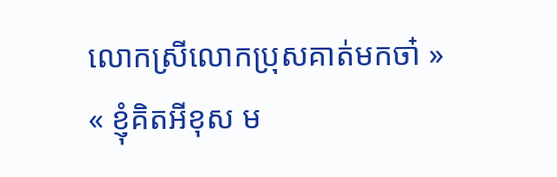លោកស្រីលោកប្រុសគាត់មកចា៎ »
« ខ្ញុំគិតអីខុស ម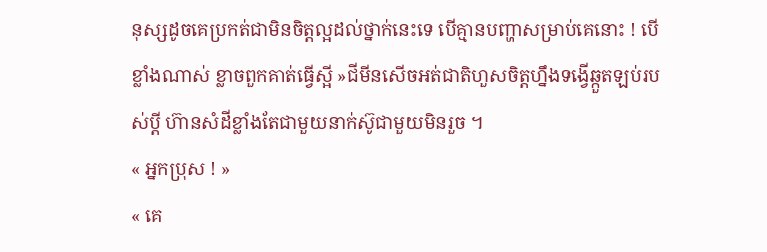នុស្សដូចគេប្រកត់ជាមិនចិត្តល្អដល់ថ្នាក់នេះទេ បេីគ្មានបញ្ហាសម្រាប់គេនោះ ! បេីខ្លាំងណាស់ ខ្លាចពួកគាត់ធ្វេីស្អី »ជីមីនសេីចអត់ជាតិហួសចិត្តហ្នឹងទង្វេីឆ្កួតឡប់របស់ប្ដី ហ៊ានសំដីខ្លាំងតែជាមួយនាក់ស៊ូជាមួយមិនរួច ។
« អ្នកប្រុស ! »
« គេ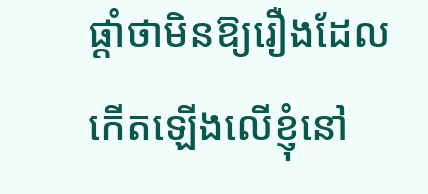ផ្ដាំថាមិនឱ្យរឿងដែលកេីតឡេីងលេីខ្ញុំនៅ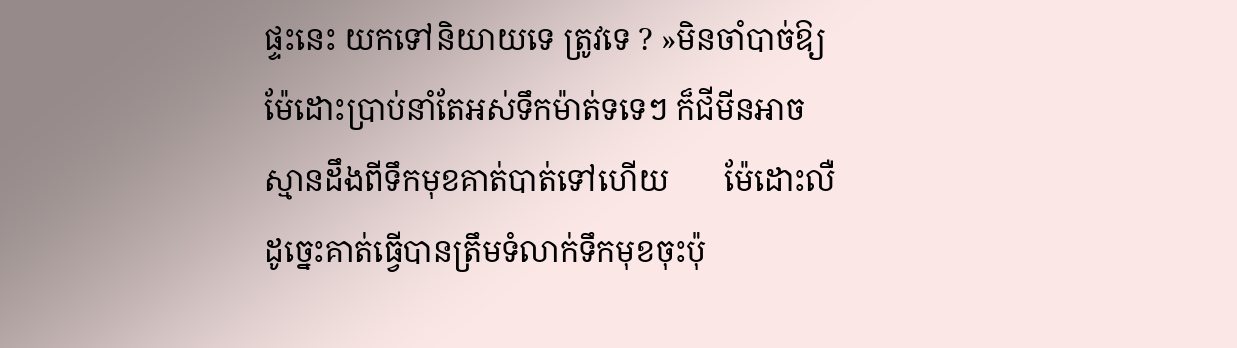ផ្ទះនេះ យកទៅនិយាយទេ ត្រូវទេ ? »មិនចាំបាច់ឱ្យម៉ែដោះប្រាប់នាំតែអស់ទឹកម៉ាត់ទទេៗ ក៏ជីមីនអាចស្មានដឹងពីទឹកមុខគាត់បាត់ទៅហេីយ       ម៉ែដោះលឺដូច្នេះគាត់ធ្វេីបានត្រឹមទំលាក់ទឹកមុខចុះប៉ុ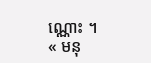ណ្ណោះ ។
« មនុ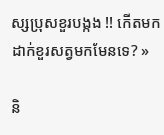ស្សប្រុសខួរបង្កង !! កេីតមកដាក់ខួរសត្វមកមែនទេ? »

និ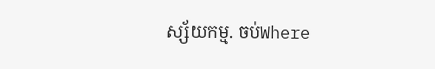ស្ស័យកម្ម. ចប់Where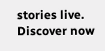stories live. Discover now